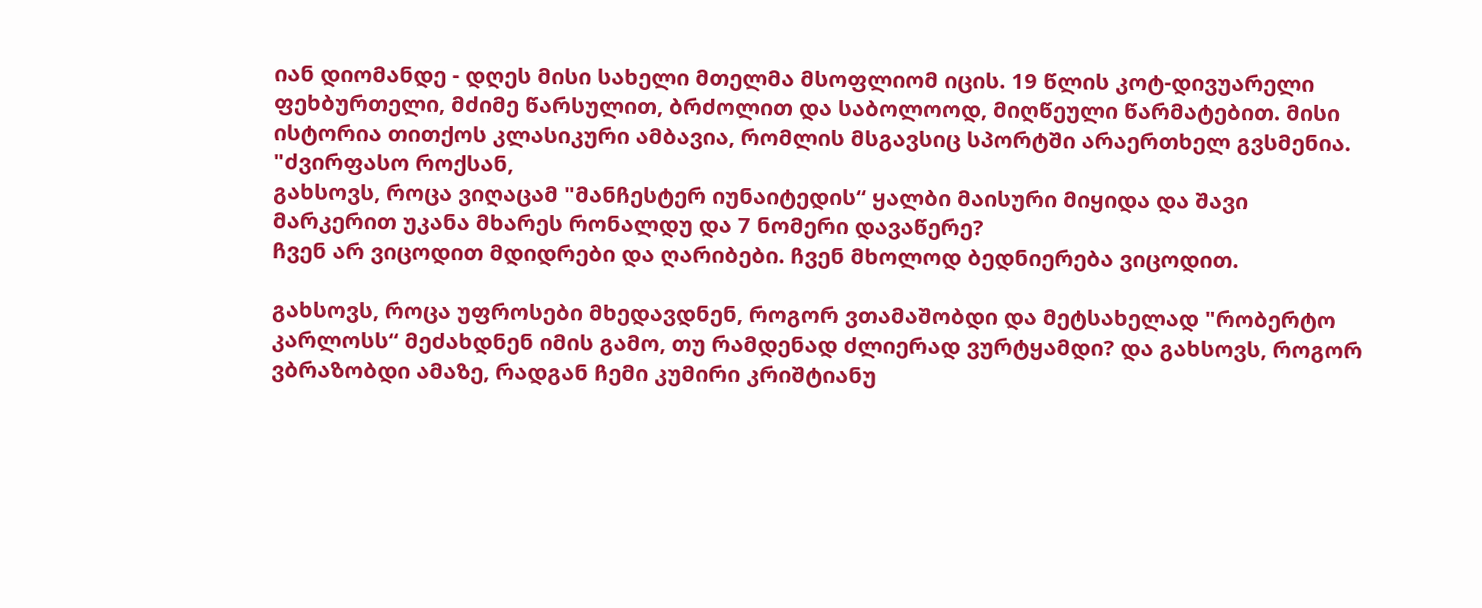იან დიომანდე - დღეს მისი სახელი მთელმა მსოფლიომ იცის. 19 წლის კოტ-დივუარელი ფეხბურთელი, მძიმე წარსულით, ბრძოლით და საბოლოოდ, მიღწეული წარმატებით. მისი ისტორია თითქოს კლასიკური ამბავია, რომლის მსგავსიც სპორტში არაერთხელ გვსმენია.
"ძვირფასო როქსან,
გახსოვს, როცა ვიღაცამ "მანჩესტერ იუნაიტედის“ ყალბი მაისური მიყიდა და შავი მარკერით უკანა მხარეს რონალდუ და 7 ნომერი დავაწერე?
ჩვენ არ ვიცოდით მდიდრები და ღარიბები. ჩვენ მხოლოდ ბედნიერება ვიცოდით.

გახსოვს, როცა უფროსები მხედავდნენ, როგორ ვთამაშობდი და მეტსახელად "რობერტო კარლოსს“ მეძახდნენ იმის გამო, თუ რამდენად ძლიერად ვურტყამდი? და გახსოვს, როგორ ვბრაზობდი ამაზე, რადგან ჩემი კუმირი კრიშტიანუ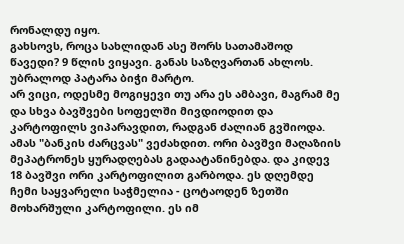რონალდუ იყო.
გახსოვს, როცა სახლიდან ასე შორს სათამაშოდ წავედი? 9 წლის ვიყავი. განას საზღვართან ახლოს. უბრალოდ პატარა ბიჭი მარტო.
არ ვიცი, ოდესმე მოგიყევი თუ არა ეს ამბავი, მაგრამ მე და სხვა ბავშვები სოფელში მივდიოდით და კარტოფილს ვიპარავდით, რადგან ძალიან გვშიოდა. ამას "ბანკის ძარცვას" ვეძახდით. ორი ბავშვი მაღაზიის მეპატრონეს ყურადღებას გადაატანინებდა. და კიდევ 18 ბავშვი ორი კარტოფილით გარბოდა. ეს დღემდე ჩემი საყვარელი საჭმელია - ცოტაოდენ ზეთში მოხარშული კარტოფილი. ეს იმ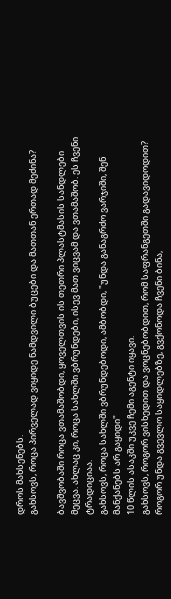დროს მახსენებს.
გახსოვს, როცა პირველად ვიყიდე ნამდვილი ბუცები და მათთან ერთად მეძინა?

ბავშვობაში როცა ვთამაშობდი, ყოველთვის ის თეთრი პლასტმასის სანდლები მეცვა. ახლაც კი, როცა სახლში ვბრუნდები, ისევ მათ ვიცვამ და ვთამაშობ. ეს ჩვენი ტრადიციაა.
გახსოვს, როცა სახლში ვბრუნდებოდი, ამბობდი, "უნდა განაგრძო ვარჯიში, შენ მანქანებს არ გაყიდი"
10 წლის ასაკში უკვე ჩემი აგენტი იყავი.
გახსოვს, როგორ ვისხედით და ვოცნებობდით, რომ საფრანგეთში გადავიდოდით? როგორ უნდა გვევლო საყიდლებზე, გვქონოდა ჩვენი ბინა,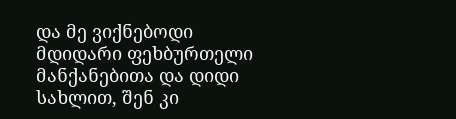და მე ვიქნებოდი მდიდარი ფეხბურთელი მანქანებითა და დიდი სახლით, შენ კი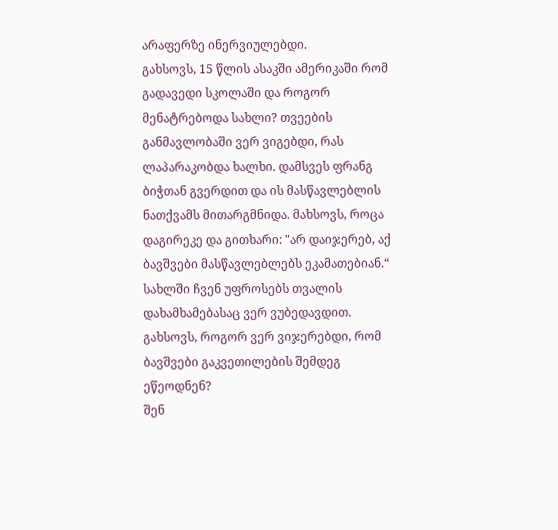არაფერზე ინერვიულებდი.
გახსოვს, 15 წლის ასაკში ამერიკაში რომ გადავედი სკოლაში და როგორ მენატრებოდა სახლი? თვეების განმავლობაში ვერ ვიგებდი, რას ლაპარაკობდა ხალხი. დამსვეს ფრანგ ბიჭთან გვერდით და ის მასწავლებლის ნათქვამს მითარგმნიდა. მახსოვს, როცა დაგირეკე და გითხარი: "არ დაიჯერებ, აქ ბავშვები მასწავლებლებს ეკამათებიან.“
სახლში ჩვენ უფროსებს თვალის დახამხამებასაც ვერ ვუბედავდით.
გახსოვს, როგორ ვერ ვიჯერებდი, რომ ბავშვები გაკვეთილების შემდეგ ეწეოდნენ?
შენ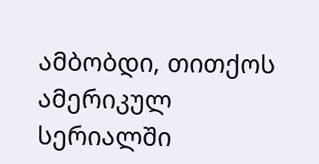ამბობდი, თითქოს ამერიკულ სერიალში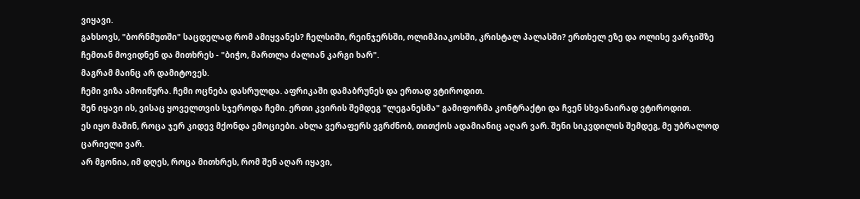ვიყავი.
გახსოვს, "ბორნმუთში" საცდელად რომ ამიყვანეს? ჩელსიში, რეინჯერსში, ოლიმპიაკოსში, კრისტალ პალასში? ერთხელ ეზე და ოლისე ვარჯიშზე ჩემთან მოვიდნენ და მითხრეს - "ბიჭო, მართლა ძალიან კარგი ხარ".
მაგრამ მაინც არ დამიტოვეს.
ჩემი ვიზა ამოიწურა. ჩემი ოცნება დასრულდა. აფრიკაში დამაბრუნეს და ერთად ვტიროდით.
შენ იყავი ის, ვისაც ყოველთვის სჯეროდა ჩემი. ერთი კვირის შემდეგ "ლეგანესმა" გამიფორმა კონტრაქტი და ჩვენ სხვანაირად ვტიროდით.
ეს იყო მაშინ, როცა ჯერ კიდევ მქონდა ემოციები. ახლა ვერაფერს ვგრძნობ, თითქოს ადამიანიც აღარ ვარ. შენი სიკვდილის შემდეგ, მე უბრალოდ ცარიელი ვარ.
არ მგონია, იმ დღეს, როცა მითხრეს, რომ შენ აღარ იყავი,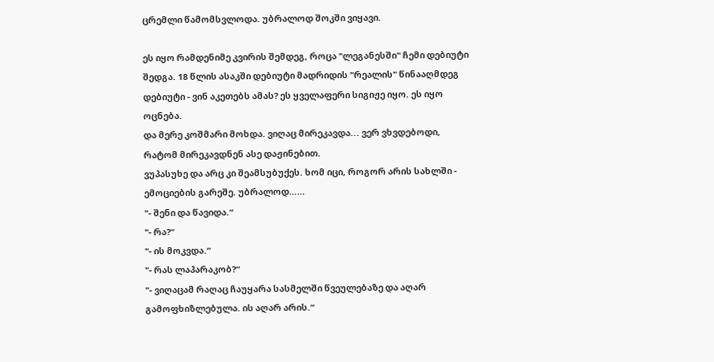ცრემლი წამომსვლოდა. უბრალოდ შოკში ვიყავი.

ეს იყო რამდენიმე კვირის შემდეგ, როცა "ლეგანესში" ჩემი დებიუტი შედგა. 18 წლის ასაკში დებიუტი მადრიდის "რეალის" წინააღმდეგ დებიუტი - ვინ აკეთებს ამას? ეს ყველაფერი სიგიჟე იყო. ეს იყო ოცნება.
და მერე კოშმარი მოხდა. ვიღაც მირეკავდა... ვერ ვხვდებოდი, რატომ მირეკავდნენ ასე დაჟინებით.
ვუპასუხე და არც კი შეამსუბუქეს. ხომ იცი, როგორ არის სახლში - ემოციების გარეშე. უბრალოდ……
"- შენი და წავიდა.“
"- რა?“
"- ის მოკვდა.“
"- რას ლაპარაკობ?“
"- ვიღაცამ რაღაც ჩაუყარა სასმელში წვეულებაზე და აღარ გამოფხიზლებულა. ის აღარ არის.“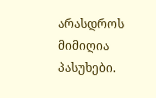არასდროს მიმიღია პასუხები.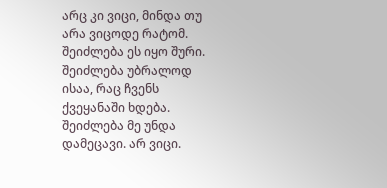არც კი ვიცი, მინდა თუ არა ვიცოდე რატომ. შეიძლება ეს იყო შური. შეიძლება უბრალოდ ისაა, რაც ჩვენს ქვეყანაში ხდება. შეიძლება მე უნდა დამეცავი. არ ვიცი.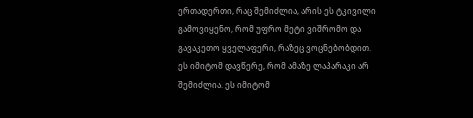ერთადერთი, რაც შემიძლია, არის ეს ტკივილი გამოვიყენო, რომ უფრო მეტი ვიშრომო და გავაკეთო ყველაფერი, რაზეც ვოცნებობდით.
ეს იმიტომ დავწერე, რომ ამაზე ლაპარაკი არ შემიძლია. ეს იმიტომ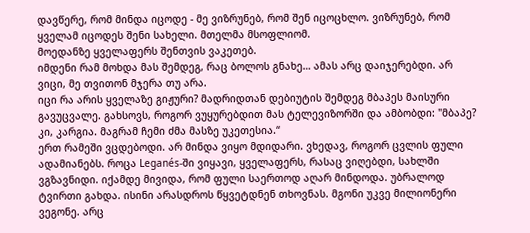დავწერე, რომ მინდა იცოდე - მე ვიზრუნებ, რომ შენ იცოცხლო. ვიზრუნებ, რომ ყველამ იცოდეს შენი სახელი. მთელმა მსოფლიომ.
მოედანზე ყველაფერს შენთვის ვაკეთებ.
იმდენი რამ მოხდა მას შემდეგ, რაც ბოლოს გნახე… ამას არც დაიჯერებდი. არ ვიცი, მე თვითონ მჯერა თუ არა.
იცი რა არის ყველაზე გიჟური? მადრიდთან დებიუტის შემდეგ მბაპეს მაისური გავუცვალე. გახსოვს, როგორ ვუყურებდით მას ტელევიზორში და ამბობდი: "მბაპე? კი, კარგია. მაგრამ ჩემი ძმა მასზე უკეთესია.“
ერთ რამეში ვცდებოდი. არ მინდა ვიყო მდიდარი. ვხედავ, როგორ ცვლის ფული ადამიანებს. როცა Leganés-ში ვიყავი, ყველაფერს, რასაც ვიღებდი, სახლში ვგზავნიდი. იქამდე მივიდა, რომ ფული საერთოდ აღარ მინდოდა. უბრალოდ ტვირთი გახდა. ისინი არასდროს წყვეტდნენ თხოვნას. მგონი უკვე მილიონერი ვეგონე. არც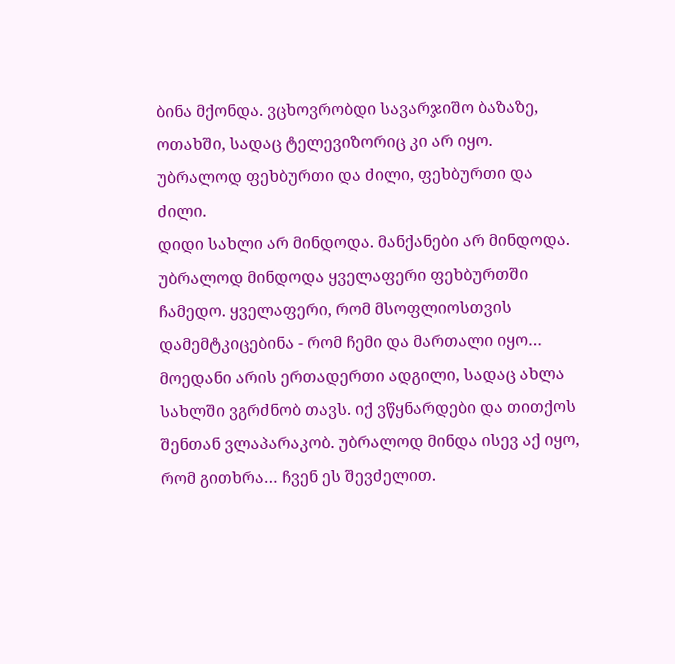ბინა მქონდა. ვცხოვრობდი სავარჯიშო ბაზაზე, ოთახში, სადაც ტელევიზორიც კი არ იყო. უბრალოდ ფეხბურთი და ძილი, ფეხბურთი და ძილი.
დიდი სახლი არ მინდოდა. მანქანები არ მინდოდა. უბრალოდ მინდოდა ყველაფერი ფეხბურთში ჩამედო. ყველაფერი, რომ მსოფლიოსთვის დამემტკიცებინა - რომ ჩემი და მართალი იყო…
მოედანი არის ერთადერთი ადგილი, სადაც ახლა სახლში ვგრძნობ თავს. იქ ვწყნარდები და თითქოს შენთან ვლაპარაკობ. უბრალოდ მინდა ისევ აქ იყო, რომ გითხრა… ჩვენ ეს შევძელით.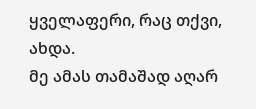ყველაფერი, რაც თქვი, ახდა.
მე ამას თამაშად აღარ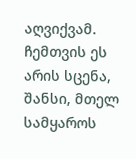აღვიქვამ. ჩემთვის ეს არის სცენა, შანსი, მთელ სამყაროს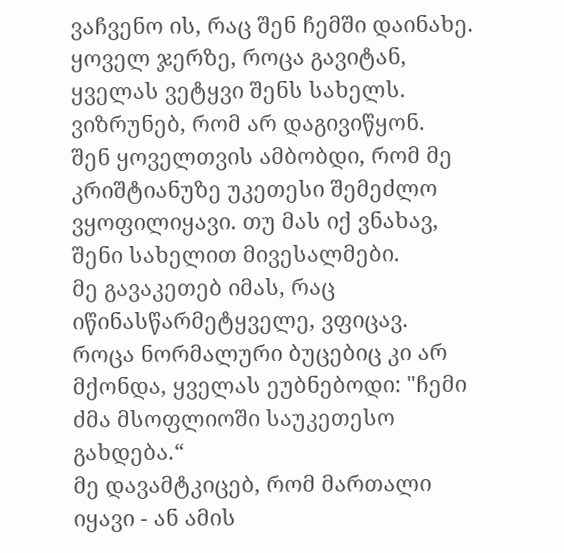ვაჩვენო ის, რაც შენ ჩემში დაინახე. ყოველ ჯერზე, როცა გავიტან, ყველას ვეტყვი შენს სახელს. ვიზრუნებ, რომ არ დაგივიწყონ.
შენ ყოველთვის ამბობდი, რომ მე კრიშტიანუზე უკეთესი შემეძლო ვყოფილიყავი. თუ მას იქ ვნახავ, შენი სახელით მივესალმები.
მე გავაკეთებ იმას, რაც იწინასწარმეტყველე, ვფიცავ.
როცა ნორმალური ბუცებიც კი არ მქონდა, ყველას ეუბნებოდი: "ჩემი ძმა მსოფლიოში საუკეთესო გახდება.“
მე დავამტკიცებ, რომ მართალი იყავი - ან ამის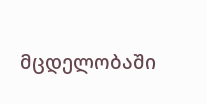მცდელობაში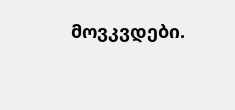მოვკვდები.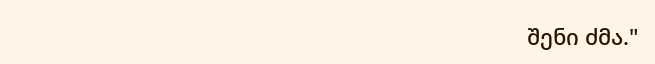შენი ძმა."